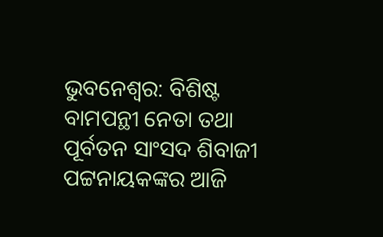ଭୁବନେଶ୍ବର: ବିଶିଷ୍ଟ ବାମପନ୍ଥୀ ନେତା ତଥା ପୂର୍ବତନ ସାଂସଦ ଶିବାଜୀ ପଟ୍ଟନାୟକଙ୍କର ଆଜି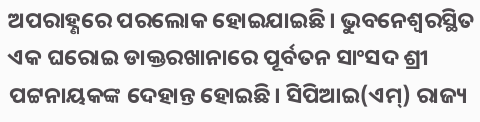ଅପରାହ୍ଣରେ ପରଲୋକ ହୋଇଯାଇଛି। ଭୁବନେଶ୍ବରସ୍ଥିତ ଏକ ଘରୋଇ ଡାକ୍ତରଖାନାରେ ପୂର୍ବତନ ସାଂସଦ ଶ୍ରୀ ପଟ୍ଟନାୟକଙ୍କ ଦେହାନ୍ତ ହୋଇଛି। ସିପିଆଇ(ଏମ୍) ରାଜ୍ୟ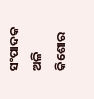ସଂପାଦକ ଅଳି କିଶୋର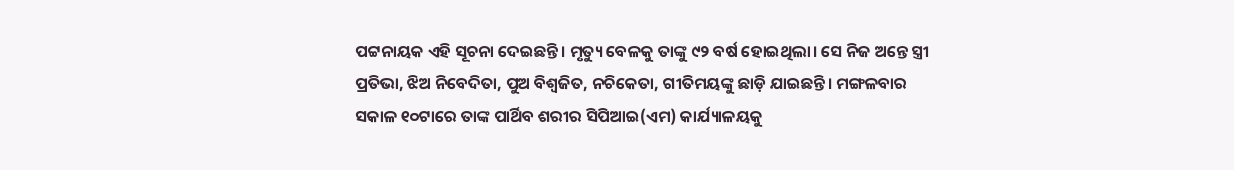ପଟ୍ଟନାୟକ ଏହି ସୂଚନା ଦେଇଛନ୍ତି। ମୃତ୍ୟୁ ବେଳକୁ ତାଙ୍କୁ ୯୨ ବର୍ଷ ହୋଇଥିଲା। ସେ ନିଜ ଅନ୍ତେ ସ୍ତ୍ରୀ ପ୍ରତିଭା, ଝିଅ ନିବେଦିତା, ପୁଅ ବିଶ୍ବଜିତ, ନଚିକେତା, ଗୀତିମୟଙ୍କୁ ଛାଡ଼ି ଯାଇଛନ୍ତି। ମଙ୍ଗଳବାର ସକାଳ ୧୦ଟାରେ ତାଙ୍କ ପାର୍ଥିବ ଶରୀର ସିପିଆଇ(ଏମ) କାର୍ଯ୍ୟାଳୟକୁ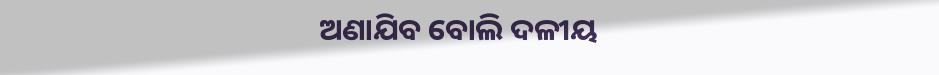ଅଣାଯିବ ବୋଲି ଦଳୀୟ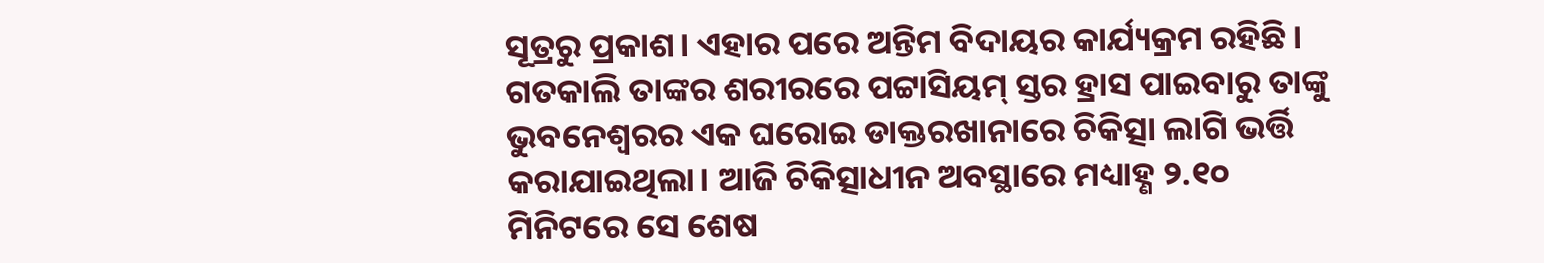ସୂତ୍ରରୁ ପ୍ରକାଶ। ଏହାର ପରେ ଅନ୍ତିମ ବିଦାୟର କାର୍ଯ୍ୟକ୍ରମ ରହିଛି।
ଗତକାଲି ତାଙ୍କର ଶରୀରରେ ପଟ୍ଟାସିୟମ୍ ସ୍ତର ହ୍ରାସ ପାଇବାରୁ ତାଙ୍କୁ ଭୁବନେଶ୍ବରର ଏକ ଘରୋଇ ଡାକ୍ତରଖାନାରେ ଚିକିତ୍ସା ଲାଗି ଭର୍ତ୍ତି କରାଯାଇଥିଲା। ଆଜି ଚିକିତ୍ସାଧୀନ ଅବସ୍ଥାରେ ମଧ୍ୟାହ୍ଣ ୨.୧୦ ମିନିଟରେ ସେ ଶେଷ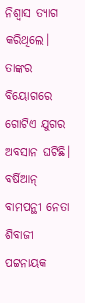ନିଶ୍ବାସ ତ୍ୟାଗ କରିଥିଲେ। ତାଙ୍କର ବିୟୋଗରେ ଗୋଟିଏ ଯୁଗର ଅବସାନ ଘଟିଛି। ବର୍ଷିଆନ୍ ବାମପନ୍ଥୀ ନେତା ଶିବାଜୀ ପଟ୍ଟନାୟକ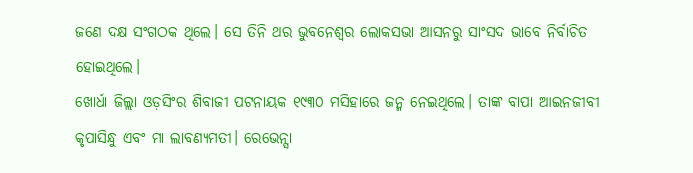ଜଣେ ଦକ୍ଷ ସଂଗଠକ ଥିଲେ। ସେ ତିନି ଥର ଭୁବନେଶ୍ବର ଲୋକସଭା ଆସନରୁ ସାଂସଦ ଭାବେ ନିର୍ବାଚିତ ହୋଇଥିଲେ।
ଖୋର୍ଧା ଜିଲ୍ଲା ଓଡ଼ସିଂର ଶିବାଜୀ ପଟନାୟକ ୧୯୩୦ ମସିହାରେ ଜନ୍ମ ନେଇଥିଲେ। ତାଙ୍କ ବାପା ଆଇନଜୀବୀ କୃପାସିନ୍ଧୁ ଏବଂ ମା ଲାବଣ୍ୟମତୀ। ରେଭେନ୍ସା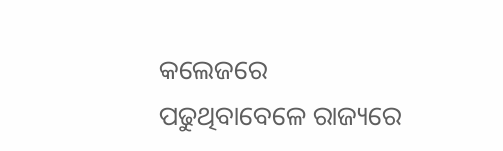କଲେଜରେ ପଢୁଥିବାବେଳେ ରାଜ୍ୟରେ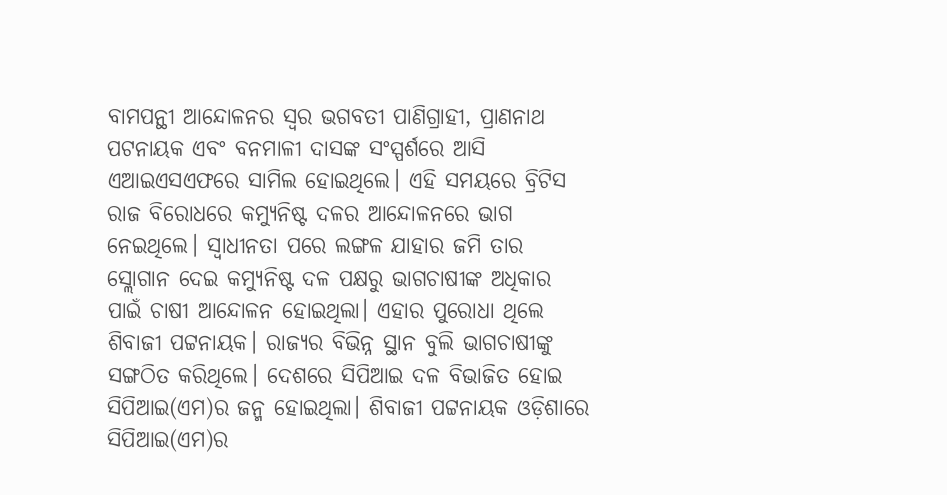ବାମପନ୍ଥୀ ଆନ୍ଦୋଳନର ସ୍ବର ଭଗବତୀ ପାଣିଗ୍ରାହୀ, ପ୍ରାଣନାଥ ପଟନାୟକ ଏବଂ ବନମାଳୀ ଦାସଙ୍କ ସଂସ୍ପର୍ଶରେ ଆସି ଏଆଇଏସଏଫରେ ସାମିଲ ହୋଇଥିଲେ। ଏହି ସମୟରେ ବ୍ରିଟିସ ରାଜ ବିରୋଧରେ କମ୍ୟୁନିଷ୍ଟ ଦଳର ଆନ୍ଦୋଳନରେ ଭାଗ ନେଇଥିଲେ। ସ୍ବାଧୀନତା ପରେ ଲଙ୍ଗଳ ଯାହାର ଜମି ତାର ସ୍ଲୋଗାନ ଦେଇ କମ୍ୟୁନିଷ୍ଟ ଦଳ ପକ୍ଷରୁ ଭାଗଚାଷୀଙ୍କ ଅଧିକାର ପାଇଁ ଚାଷୀ ଆନ୍ଦୋଳନ ହୋଇଥିଲା। ଏହାର ପୁରୋଧା ଥିଲେ ଶିବାଜୀ ପଟ୍ଟନାୟକ। ରାଜ୍ୟର ବିଭିନ୍ନ ସ୍ଥାନ ବୁଲି ଭାଗଚାଷୀଙ୍କୁ ସଙ୍ଗଠିତ କରିଥିଲେ। ଦେଶରେ ସିପିଆଇ ଦଳ ବିଭାଜିତ ହୋଇ ସିପିଆଇ(ଏମ)ର ଜନ୍ମ ହୋଇଥିଲା। ଶିବାଜୀ ପଟ୍ଟନାୟକ ଓଡ଼ିଶାରେ ସିପିଆଇ(ଏମ)ର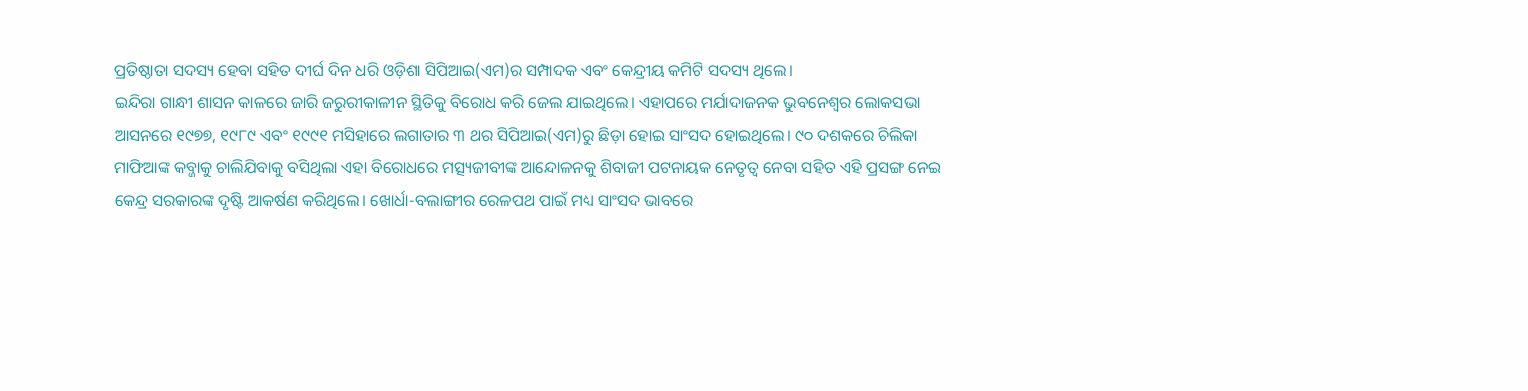ପ୍ରତିଷ୍ଠାତା ସଦସ୍ୟ ହେବା ସହିତ ଦୀର୍ଘ ଦିନ ଧରି ଓଡ଼ିଶା ସିପିଆଇ(ଏମ)ର ସମ୍ପାଦକ ଏବଂ କେନ୍ଦ୍ରୀୟ କମିଟି ସଦସ୍ୟ ଥିଲେ।
ଇନ୍ଦିରା ଗାନ୍ଧୀ ଶାସନ କାଳରେ ଜାରି ଜରୁରୀକାଳୀନ ସ୍ଥିତିକୁ ବିରୋଧ କରି ଜେଲ ଯାଇଥିଲେ। ଏହାପରେ ମର୍ଯାଦାଜନକ ଭୁବନେଶ୍ବର ଲୋକସଭା ଆସନରେ ୧୯୭୭, ୧୯୮୯ ଏବଂ ୧୯୯୧ ମସିହାରେ ଲଗାତାର ୩ ଥର ସିପିଆଇ(ଏମ)ରୁ ଛିଡ଼ା ହୋଇ ସାଂସଦ ହୋଇଥିଲେ। ୯୦ ଦଶକରେ ଚିଲିକା ମାଫିଆଙ୍କ କବ୍ଜାକୁ ଚାଲିଯିବାକୁ ବସିଥିଲା ଏହା ବିରୋଧରେ ମତ୍ସ୍ୟଜୀବୀଙ୍କ ଆନ୍ଦୋଳନକୁ ଶିବାଜୀ ପଟନାୟକ ନେତୃତ୍ବ ନେବା ସହିତ ଏହି ପ୍ରସଙ୍ଗ ନେଇ କେନ୍ଦ୍ର ସରକାରଙ୍କ ଦୃଷ୍ଟି ଆକର୍ଷଣ କରିଥିଲେ। ଖୋର୍ଧା-ବଲାଙ୍ଗୀର ରେଳପଥ ପାଇଁ ମଧ୍ୟ ସାଂସଦ ଭାବରେ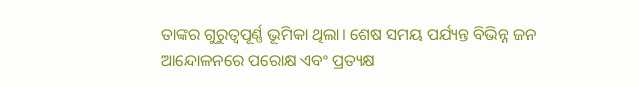ତାଙ୍କର ଗୁରୁତ୍ବପୂର୍ଣ୍ଣ ଭୂମିକା ଥିଲା। ଶେଷ ସମୟ ପର୍ଯ୍ୟନ୍ତ ବିଭିନ୍ନ ଜନ ଆନ୍ଦୋଳନରେ ପରୋକ୍ଷ ଏବଂ ପ୍ରତ୍ୟକ୍ଷ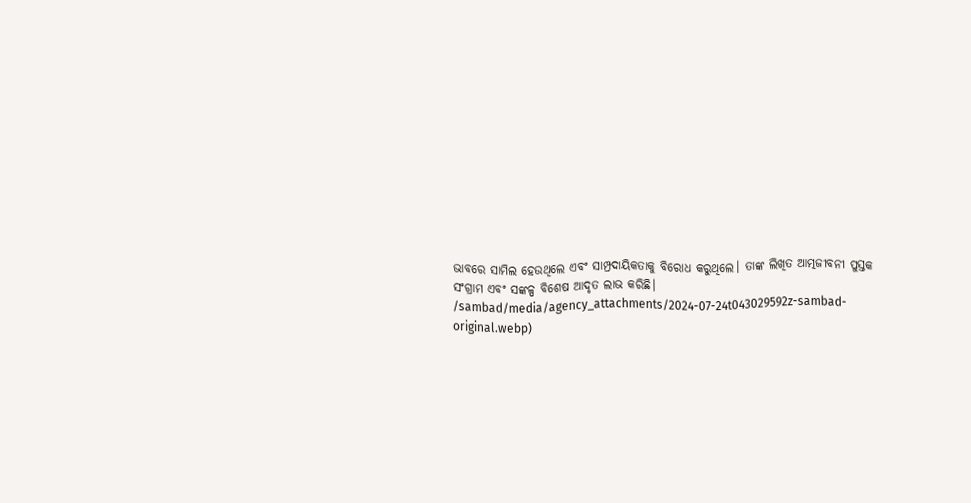ଭାବରେ ସାମିଲ ହେଉଥିଲେ ଏବଂ ସାମ୍ପ୍ରଦାୟିକତାକୁ ବିରୋଧ କରୁଥିଲେ। ତାଙ୍କ ଲିଖିତ ଆତ୍ମଜୀବନୀ ପୁସ୍ତକ ସଂଗ୍ରାମ ଏବଂ ସଙ୍କଳ୍ପ ବିଶେଷ ଆଦୃତ ଲାଭ କରିଛି।
/sambad/media/agency_attachments/2024-07-24t043029592z-sambad-original.webp)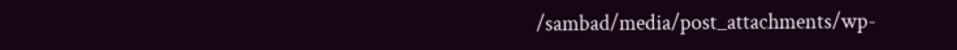/sambad/media/post_attachments/wp-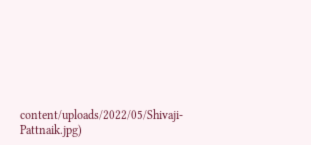content/uploads/2022/05/Shivaji-Pattnaik.jpg)